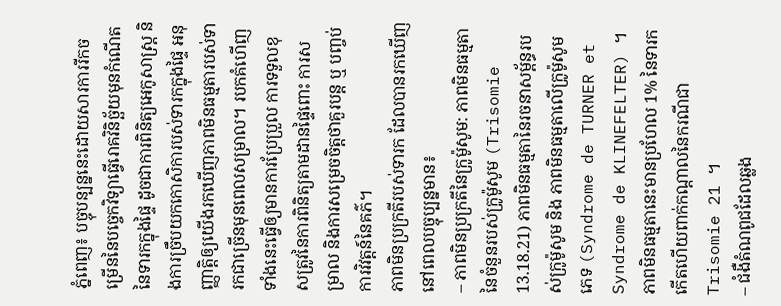ភ្នំពេញ៖ បច្ចុបន្បន្ននេះដោយសារការរីកចម្រើននៃបច្ចេកវិទ្យាធ្វើរោគវិនិច្ឆ័យមុនកំណើតនៃទារកក្នុងផ្ទៃ ដូចជាការពិនិត្យអេកូសាស្ត្រ និងការច្រឹបយកកោសិការបស់ទារកក្នុងផ្ទៃ អនុញ្ញាត្តិឲ្យយើងរកឃើញភាពមិនធម្មតារបស់ទារកជាច្រើនមុនពេលសម្រាល។ របកគំហើញទាំងនេះធ្វើឲ្យមានការប្រែប្រួល ការទទួលខុសត្រូវនៃការពិនិត្យតាមដានផ្ទៃពោះ ការសម្រាល និងការសម្រេចចិត្តថាគួរបន្ត ឬ បញ្ចប់ការវិវត្តន៍នៃគភ៌។
ភាពមិនប្រក្រតីរបស់ទារក ដែលបានរកឃើញនៅពេលបច្ចុប្បន្នមាន៖
– ភាពមិនប្រក្រតីនៃក្រូម៉ូសូម: ភាពមិនធម្មតានៃចំនួនរបស់ក្រូម៉ូសូម (Trisomie 13.18.21) ភាពមិនធម្មតានៃរចនាសម្ព័ន្ធរបស់ក្រូម៉ូសូម និង ភាពមិនធម្មតាលើក្រូម៉ូសូមភេទ (Syndrome de TURNER et Syndrome de KLINEFELTER) ។ ភាពមិនធម្មតានេះមានប្រហែល 1% នៃទារកកើតហើយពាក់កណ្តាលនៃករណីជា Trisomie 21 ។
– ជំងឺតំណពូជដែលឆ្លង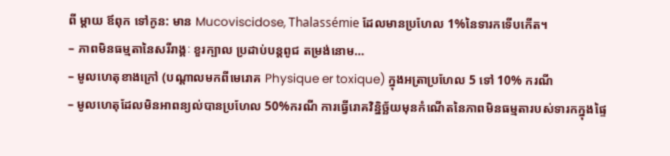ពី ម្តាយ ឪពុក ទៅកូន: មាន Mucoviscidose, Thalassémie ដែលមានប្រហែល 1%នៃទារកទើបកើត។
– ភាពមិនធម្មតានៃសរីរាង្គៈ ខួរក្បាល ប្រដាប់បន្តពូជ តម្រង់នោម…
– មូលហេតុខាងក្រៅ (បណ្តាលមកពីមេរោគ Physique er toxique) ក្នុងអត្រាប្រហែល 5 ទៅ 10% ករណី
– មូលហេតុដែលមិនអាពន្យល់បានប្រហែល 50%ករណី ការធ្វើរោគវិនិ្នច្ឆ័យមុនកំណើតនៃភាពមិនធម្មតារបស់ទារកក្នុងផ្ទៃ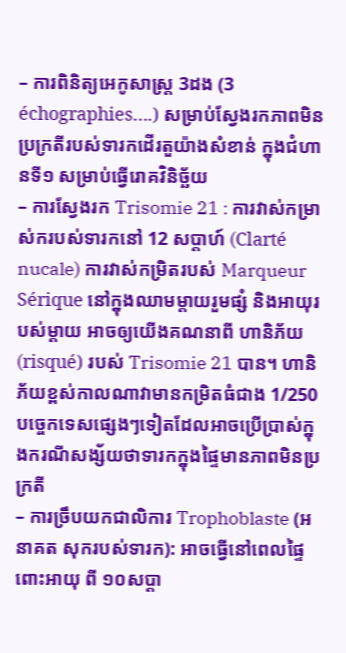– ការពិនិត្យអេកូសាស្ត្រ 3ដង (3 échographies….) សម្រាប់ស្វែងរកភាពមិនប្រក្រតីរបស់ទារកដើរតួយ៉ាងសំខាន់ ក្នុងជំហានទី១ សម្រាប់ធ្វើរោគវិនិច្ឆ័យ
– ការស្វែងរក Trisomie 21 : ការវាស់កម្រាស់ករបស់ទារកនៅ 12 សប្តាហ៍ (Clarté nucale) ការវាស់កម្រិតរបស់ Marqueur Sérique នៅក្នុងឈាមម្តាយរួមផ្សំ និងអាយុរបស់ម្តាយ អាចឲ្យយើងគណនាពី ហានិភ័យ (risqué) របស់ Trisomie 21 បាន។ ហានិភ័យខ្ពស់កាលណាវាមានកម្រិតធំជាង 1/250 បច្ចេកទេសផ្សេងៗទៀតដែលអាចប្រើប្រាស់ក្នុងករណីសង្ស័យថាទារកក្នុងផ្ទៃមានភាពមិនប្រក្រតី
– ការច្រឹបយកជាលិការ Trophoblaste (អនាគត សុករបស់ទារក): អាចធ្វើនៅពេលផ្ទៃពោះអាយុ ពី ១០សប្តា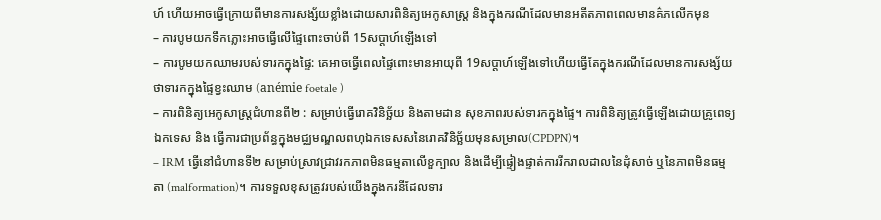ហ៍ ហើយអាចធ្វើក្រោយពីមានការសង្ស័យខ្លាំងដោយសារពិនិត្យអេកូសាស្ត្រ និងក្នុងករណីដែលមានអតីតភាពពេលមានគ៌ភលើកមុន
– ការបូមយកទឹកភ្លោះអាចធ្វើលើផ្ទៃពោះចាប់ពី 15សប្តាហ៍ឡើងទៅ
– ការបូមយកឈាមរបស់ទារកក្នុងផ្ទៃ: គេអាចធ្វើពេលផ្ទៃពោះមានអាយុពី 19សប្តាហ៍ឡើងទៅហើយធ្វើតែក្នុងករណីដែលមានការសង្ស័យថាទារកក្នុងផ្ទៃខ្វះឈាម (anémie foetale )
– ការពិនិត្យអេកូសាស្ត្រជំហានពី២ : សម្រាប់ធ្វើរោគវិនិច្ឆ័យ និងតាមដាន សុខភាពរបស់ទារកក្នុងផ្ទៃ។ ការពិនិត្យត្រូវធ្វើឡើងដោយគ្រូពេទ្យឯកទេស និង ធ្វើការជាប្រព័ន្ធក្នុងមជ្ឈមណ្ឌលពហុឯកទេសសនៃរោគវិនិច្ឆ័យមុនសម្រាល(CPDPN)។
– IRM ធ្វើនៅជំហានទី២ សម្រាប់ស្រាវជ្រាវរកភាពមិនធម្មតាលើខួក្បាល និងដើម្បីផ្ទៀងផ្ទាត់ការរីករាលដាលនៃដុំសាច់ ឬនៃភាពមិនធម្មតា (malformation)។ ការទទួលខុសត្រូវរបស់យើងក្នុងករនីដែលទារ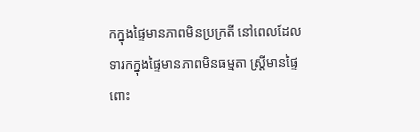កក្នុងផ្ទៃមានភាពមិនប្រក្រតី នៅពេលដែលទារកក្នុងផ្ទៃមានភាពមិនធម្មតា ស្ត្រីមានផ្ទៃពោះ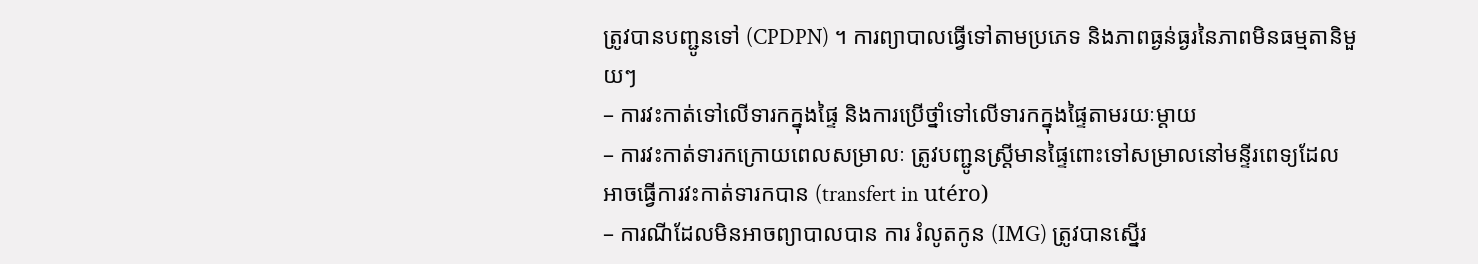ត្រូវបានបញ្ជូនទៅ (CPDPN) ។ ការព្យាបាលធ្វើទៅតាមប្រភេទ និងភាពធ្ងន់ធ្ងរនៃភាពមិនធម្មតានិមួយៗ
– ការវះកាត់ទៅលើទារកក្នុងផ្ទៃ និងការប្រើថ្នាំទៅលើទារកក្នុងផ្ទៃតាមរយៈម្តាយ
– ការវះកាត់ទារកក្រោយពេលសម្រាលៈ ត្រូវបញ្ជូនស្ត្រីមានផ្ទៃពោះទៅសម្រាលនៅមន្ទីរពេទ្យដែលអាចធ្វើការវះកាត់ទារកបាន (transfert in utéro)
– ការណីដែលមិនអាចព្យាបាលបាន ការ រំលូតកូន (IMG) ត្រូវបានស្នើរ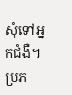សុំទៅអ្នកជំងឺ។
ប្រភ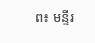ព៖ មន្ទីរ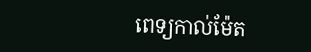ពេទ្យកាល់ម៉ែត